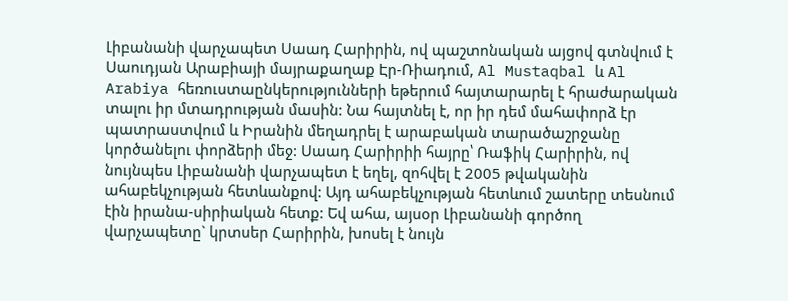Լիբանանի վարչապետ Սաադ Հարիրին, ով պաշտոնական այցով գտնվում է Սաուդյան Արաբիայի մայրաքաղաք Էր-Ռիադում, Al Mustaqbal և Al Arabiya հեռուստաընկերությունների եթերում հայտարարել է հրաժարական տալու իր մտադրության մասին: Նա հայտնել է, որ իր դեմ մահափորձ էր պատրաստվում և Իրանին մեղադրել է արաբական տարածաշրջանը կործանելու փորձերի մեջ: Սաադ Հարիրիի հայրը՝ Ռաֆիկ Հարիրին, ով նույնպես Լիբանանի վարչապետ է եղել, զոհվել է 2005 թվականին ահաբեկչության հետևանքով: Այդ ահաբեկչության հետևում շատերը տեսնում էին իրանա-սիրիական հետք: Եվ ահա, այսօր Լիբանանի գործող վարչապետը` կրտսեր Հարիրին, խոսել է նույն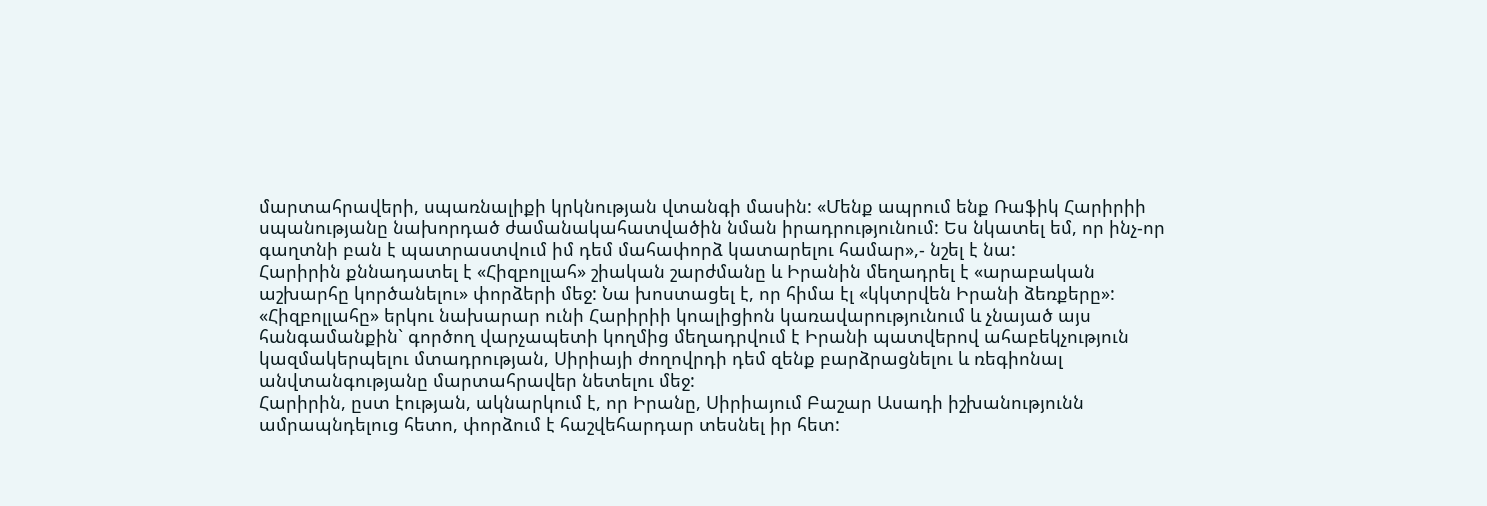մարտահրավերի, սպառնալիքի կրկնության վտանգի մասին: «Մենք ապրում ենք Ռաֆիկ Հարիրիի սպանությանը նախորդած ժամանակահատվածին նման իրադրությունում: Ես նկատել եմ, որ ինչ-որ գաղտնի բան է պատրաստվում իմ դեմ մահափորձ կատարելու համար»,- նշել է նա:
Հարիրին քննադատել է «Հիզբոլլահ» շիական շարժմանը և Իրանին մեղադրել է «արաբական աշխարհը կործանելու» փորձերի մեջ: Նա խոստացել է, որ հիմա էլ «կկտրվեն Իրանի ձեռքերը»: «Հիզբոլլահը» երկու նախարար ունի Հարիրիի կոալիցիոն կառավարությունում և չնայած այս հանգամանքին` գործող վարչապետի կողմից մեղադրվում է Իրանի պատվերով ահաբեկչություն կազմակերպելու մտադրության, Սիրիայի ժողովրդի դեմ զենք բարձրացնելու և ռեգիոնալ անվտանգությանը մարտահրավեր նետելու մեջ:
Հարիրին, ըստ էության, ակնարկում է, որ Իրանը, Սիրիայում Բաշար Ասադի իշխանությունն ամրապնդելուց հետո, փորձում է հաշվեհարդար տեսնել իր հետ: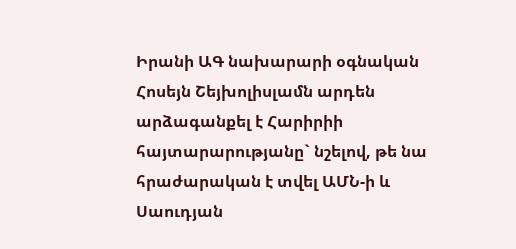Իրանի ԱԳ նախարարի օգնական Հոսեյն Շեյխոլիսլամն արդեն արձագանքել է Հարիրիի հայտարարությանը` նշելով, թե նա հրաժարական է տվել ԱՄՆ-ի և Սաուդյան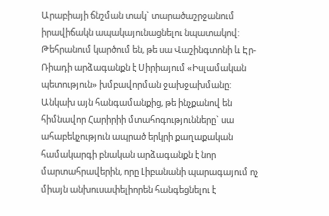Արաբիայի ճնշման տակ` տարածաշրջանում իրավիճակն ապակայունացնելու նպատակով: Թեհրանում կարծում են, թե սա Վաշինգտոնի և Էր-Ռիադի արձագանքն է Սիրիայում «Իսլամական պետություն» խմբավորման ջախջախմանը: Անկախ այն հանգամանքից, թե ինչքանով են հիմնավոր Հարիրիի մտահոգությունները` սա ահաբեկչություն ապրած երկրի քաղաքական համակարգի բնական արձագանքն է նոր մարտահրավերին, որը Լիբանանի պարագայում ոչ միայն անխուսափելիորեն հանգեցնելու է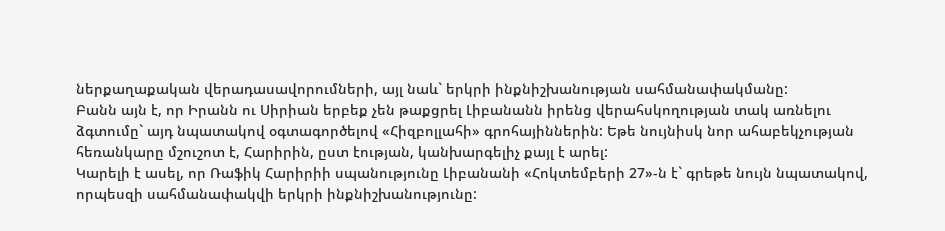ներքաղաքական վերադասավորումների, այլ նաև` երկրի ինքնիշխանության սահմանափակմանը:
Բանն այն է, որ Իրանն ու Սիրիան երբեք չեն թաքցրել Լիբանանն իրենց վերահսկողության տակ առնելու ձգտումը` այդ նպատակով օգտագործելով «Հիզբոլլահի» գրոհայիններին: Եթե նույնիսկ նոր ահաբեկչության հեռանկարը մշուշոտ է, Հարիրին, ըստ էության, կանխարգելիչ քայլ է արել:
Կարելի է ասել, որ Ռաֆիկ Հարիրիի սպանությունը Լիբանանի «Հոկտեմբերի 27»-ն է` գրեթե նույն նպատակով, որպեսզի սահմանափակվի երկրի ինքնիշխանությունը: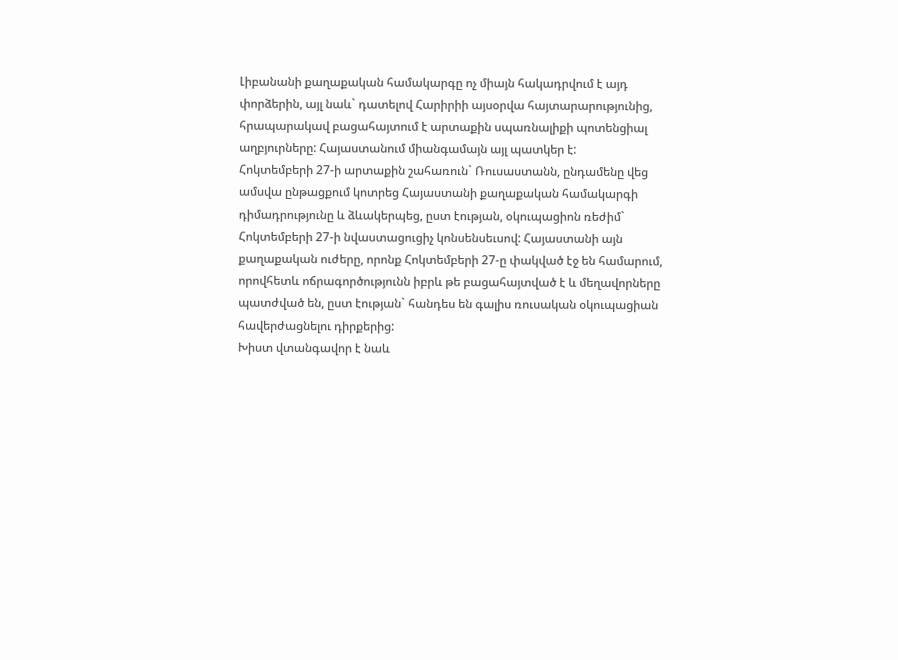Լիբանանի քաղաքական համակարգը ոչ միայն հակադրվում է այդ փորձերին, այլ նաև` դատելով Հարիրիի այսօրվա հայտարարությունից, հրապարակավ բացահայտում է արտաքին սպառնալիքի պոտենցիալ աղբյուրները: Հայաստանում միանգամայն այլ պատկեր է:
Հոկտեմբերի 27-ի արտաքին շահառուն` Ռուսաստանն, ընդամենը վեց ամսվա ընթացքում կոտրեց Հայաստանի քաղաքական համակարգի դիմադրությունը և ձևակերպեց, ըստ էության, օկուպացիոն ռեժիմ` Հոկտեմբերի 27-ի նվաստացուցիչ կոնսենսեւսով: Հայաստանի այն քաղաքական ուժերը, որոնք Հոկտեմբերի 27-ը փակված էջ են համարում, որովհետև ոճրագործությունն իբրև թե բացահայտված է և մեղավորները պատժված են, ըստ էության` հանդես են գալիս ռուսական օկուպացիան հավերժացնելու դիրքերից:
Խիստ վտանգավոր է նաև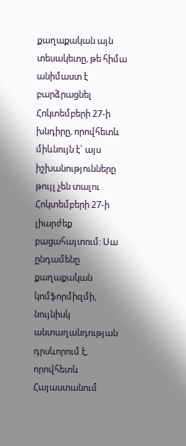քաղաքական այն տեսակետը, թե հիմա անիմաստ է բարձրացնել Հոկտեմբերի 27-ի խնդիրը, որովհետև միևնույն է` այս իշխանությունները թույլ չեն տալու Հոկտեմբերի 27-ի լիարժեք բացահայտում: Սա ընդամենը քաղաքական կոմֆորմիզմի, նույնիսկ անտաղանդության դրսևորում է, որովհետև Հայաստանում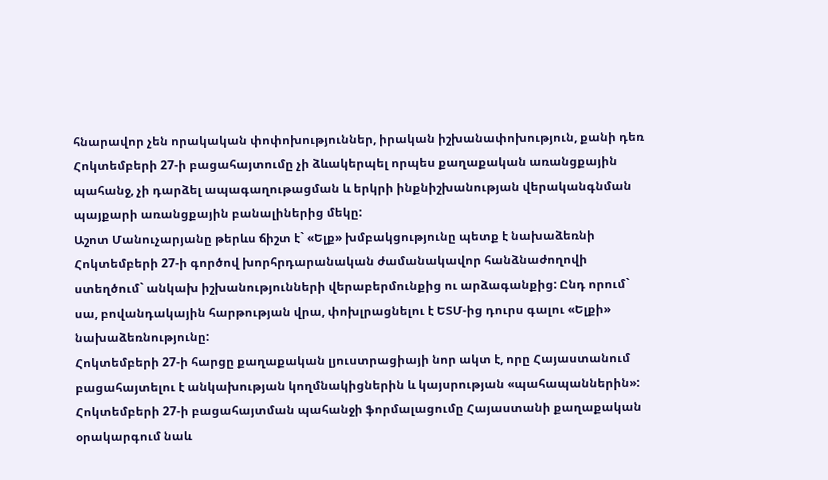հնարավոր չեն որակական փոփոխություններ, իրական իշխանափոխություն, քանի դեռ Հոկտեմբերի 27-ի բացահայտումը չի ձևակերպել որպես քաղաքական առանցքային պահանջ, չի դարձել ապագաղութացման և երկրի ինքնիշխանության վերականգնման պայքարի առանցքային բանալիներից մեկը:
Աշոտ Մանուչարյանը թերևս ճիշտ է` «Ելք» խմբակցությունը պետք է նախաձեռնի Հոկտեմբերի 27-ի գործով խորհրդարանական ժամանակավոր հանձնաժողովի ստեղծում` անկախ իշխանությունների վերաբերմունքից ու արձագանքից: Ընդ որում` սա, բովանդակային հարթության վրա, փոխլրացնելու է ԵՏՄ-ից դուրս գալու «Ելքի» նախաձեռնությունը:
Հոկտեմբերի 27-ի հարցը քաղաքական լյուստրացիայի նոր ակտ է, որը Հայաստանում բացահայտելու է անկախության կողմնակիցներին և կայսրության «պահապաններին»: Հոկտեմբերի 27-ի բացահայտման պահանջի ֆորմալացումը Հայաստանի քաղաքական օրակարգում նաև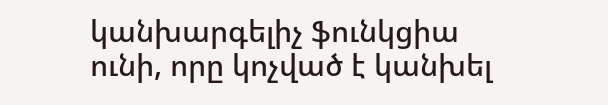կանխարգելիչ ֆունկցիա ունի, որը կոչված է կանխել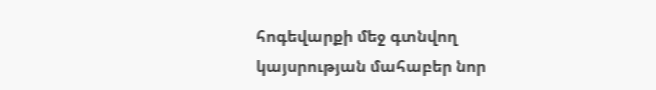հոգեվարքի մեջ գտնվող կայսրության մահաբեր նոր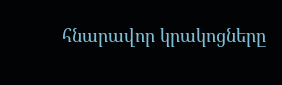հնարավոր կրակոցները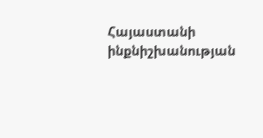Հայաստանի ինքնիշխանության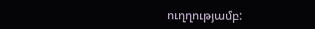ուղղությամբ: